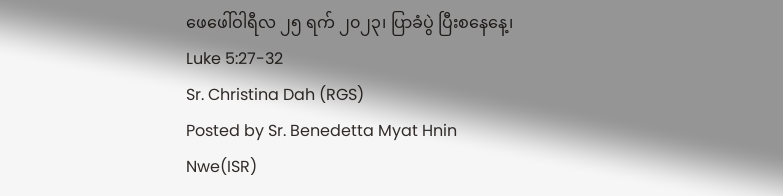ဖေဖေါ်ဝါရီလ ၂၅ ရက် ၂၀၂၃၊ ပြာခံပွဲ ပြီးစနေနေ့၊
Luke 5:27-32
Sr. Christina Dah (RGS)
Posted by Sr. Benedetta Myat Hnin Nwe(ISR)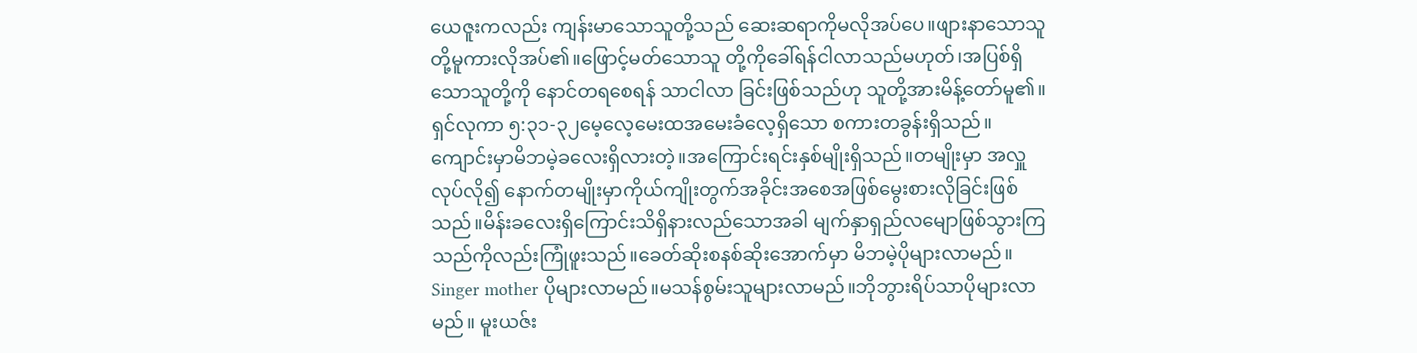ယေဇူးကလည်း ကျန်းမာသောသူတို့သည် ဆေးဆရာကိုမလိုအပ်ပေ။ဖျားနာသောသူတို့မူကားလိုအပ်၏။ဖြောင့်မတ်သောသူ တို့ကိုခေါ်ရန်ငါလာသည်မဟုတ်၊အပြစ်ရှိသောသူတို့ကို နောင်တရစေရန် သာငါလာ ခြင်းဖြစ်သည်ဟု သူတို့အားမိန့်တော်မူ၏။ရှင်လုကာ ၅:၃၁-၃၂မေ့လေ့မေးထအမေးခံလေ့ရှိသော စကားတခွန်းရှိသည်။ကျောင်းမှာမိဘမဲ့ခလေးရှိလားတဲ့။အကြောင်းရင်းနှစ်မျိုးရှိသည်။တမျိုးမှာ အလှူလုပ်လို၍ နောက်တမျိုးမှာကိုယ်ကျိုးတွက်အခိုင်းအစေအဖြစ်မွေးစားလိုခြင်းဖြစ်သည်။မိန်းခလေးရှိကြောင်းသိရှိနားလည်သောအခါ မျက်နှာရှည်လမျောဖြစ်သွားကြသည်ကိုလည်းကြုံဖူးသည်။ခေတ်ဆိုးစနစ်ဆိုးအောက်မှာ မိဘမဲ့ပိုများလာမည်။ Singer mother ပိုများလာမည်။မသန်စွမ်းသူများလာမည်။ဘိုဘွားရိပ်သာပိုများလာမည်။ မူးယဇ်း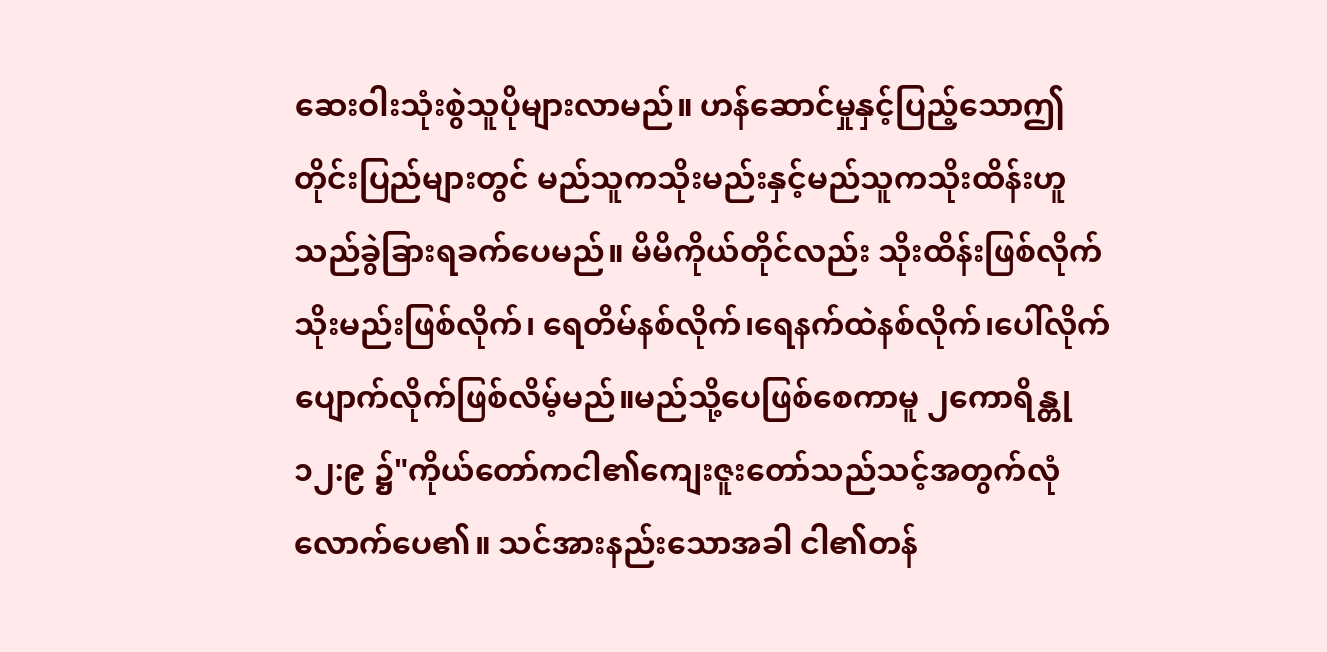ဆေးဝါးသုံးစွဲသူပိုများလာမည်။ ဟန်ဆောင်မှုနှင့်ပြည့်သောဤတိုင်းပြည်များတွင် မည်သူကသိုးမည်းနှင့်မည်သူကသိုးထိန်းဟူသည်ခွဲခြားရခက်ပေမည်။ မိမိကိုယ်တိုင်လည်း သိုးထိန်းဖြစ်လိုက် သိုးမည်းဖြစ်လိုက်၊ ရေတိမ်နစ်လိုက်၊ရေနက်ထဲနစ်လိုက်၊ပေါ်လိုက် ပျောက်လိုက်ဖြစ်လိမ့်မည်။မည်သို့ပေဖြစ်စေကာမူ ၂ကောရိန္တု ၁၂:၉ ၌"ကိုယ်တော်ကငါ၏ကျေးဇူးတော်သည်သင့်အတွက်လုံလောက်ပေ၏။ သင်အားနည်းသောအခါ ငါ၏တန်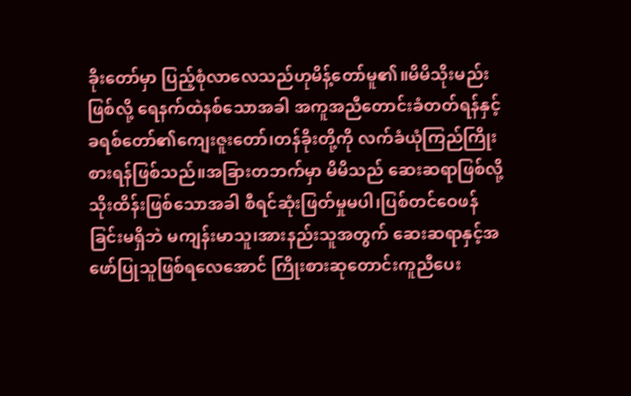ခိုးတော်မှာ ပြည့်စုံလာလေသည်ဟုမိန့်တော်မူ၏။မိမိသိုးမည်းဖြစ်လို့ ရေနက်ထဲနစ်သောအခါ အကူအညီတောင်းခံတတ်ရန်နှင့်ခရစ်တော်၏ကျေးဇူးတော်၊တန်ခိုးတို့ကို လက်ခံယုံကြည်ကြိုးစားရန်ဖြစ်သည်။အခြားတဘက်မှာ မိမိသည် ဆေးဆရာဖြစ်လို့ သိုးထိန်းဖြစ်သောအခါ စီရင်ဆုံးဖြတ်မှုမပါ၊ပြစ်တင်ဝေဖန်ခြင်းမရှိဘဲ မကျန်းမာသူ၊အားနည်းသူအတွက် ဆေးဆရာနှင့်အဖော်ပြုသူဖြစ်ရလေအောင် ကြိုးစားဆုတောင်းကူညီပေး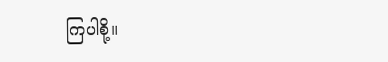ကြပါစို့။